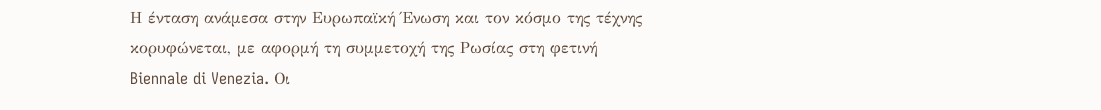Η ένταση ανάμεσα στην Ευρωπαϊκή Ένωση και τον κόσμο της τέχνης κορυφώνεται, με αφορμή τη συμμετοχή της Ρωσίας στη φετινή Biennale di Venezia. Οι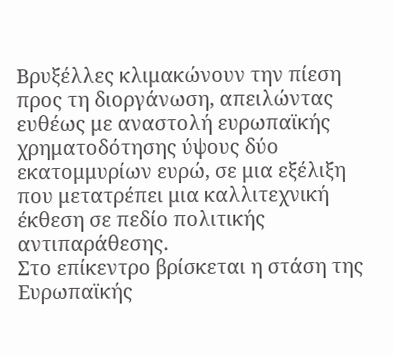Βρυξέλλες κλιμακώνουν την πίεση προς τη διοργάνωση, απειλώντας ευθέως με αναστολή ευρωπαϊκής χρηματοδότησης ύψους δύο εκατομμυρίων ευρώ, σε μια εξέλιξη που μετατρέπει μια καλλιτεχνική έκθεση σε πεδίο πολιτικής αντιπαράθεσης.
Στο επίκεντρο βρίσκεται η στάση της Ευρωπαϊκής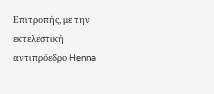Επιτροπής, με την εκτελεστική αντιπρόεδρο Henna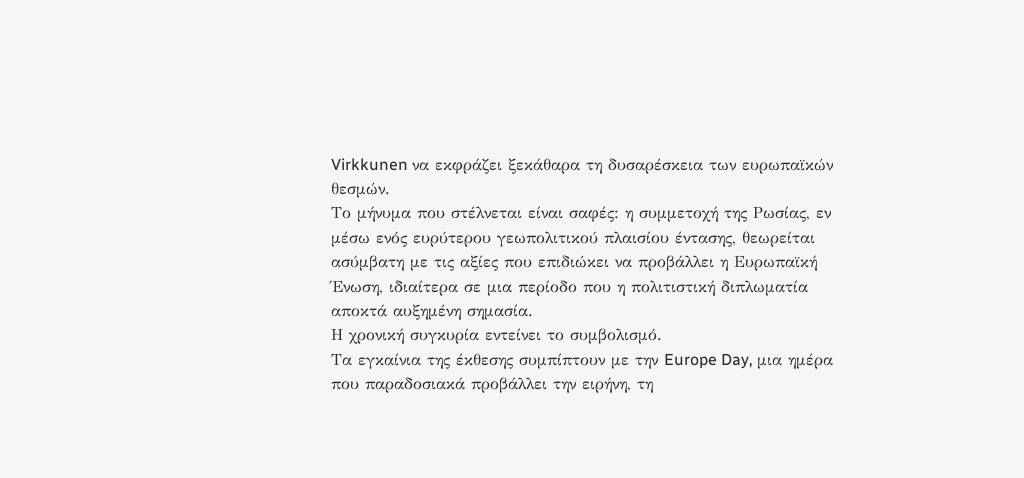Virkkunen να εκφράζει ξεκάθαρα τη δυσαρέσκεια των ευρωπαϊκών θεσμών.
Το μήνυμα που στέλνεται είναι σαφές: η συμμετοχή της Ρωσίας, εν μέσω ενός ευρύτερου γεωπολιτικού πλαισίου έντασης, θεωρείται ασύμβατη με τις αξίες που επιδιώκει να προβάλλει η Ευρωπαϊκή Ένωση, ιδιαίτερα σε μια περίοδο που η πολιτιστική διπλωματία αποκτά αυξημένη σημασία.
Η χρονική συγκυρία εντείνει το συμβολισμό.
Τα εγκαίνια της έκθεσης συμπίπτουν με την Europe Day, μια ημέρα που παραδοσιακά προβάλλει την ειρήνη, τη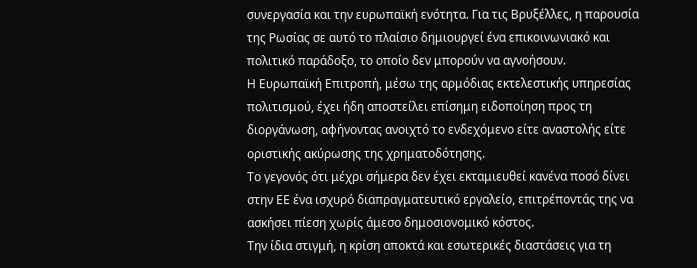συνεργασία και την ευρωπαϊκή ενότητα. Για τις Βρυξέλλες, η παρουσία της Ρωσίας σε αυτό το πλαίσιο δημιουργεί ένα επικοινωνιακό και πολιτικό παράδοξο, το οποίο δεν μπορούν να αγνοήσουν.
Η Ευρωπαϊκή Επιτροπή, μέσω της αρμόδιας εκτελεστικής υπηρεσίας πολιτισμού, έχει ήδη αποστείλει επίσημη ειδοποίηση προς τη διοργάνωση, αφήνοντας ανοιχτό το ενδεχόμενο είτε αναστολής είτε οριστικής ακύρωσης της χρηματοδότησης.
Το γεγονός ότι μέχρι σήμερα δεν έχει εκταμιευθεί κανένα ποσό δίνει στην ΕΕ ένα ισχυρό διαπραγματευτικό εργαλείο, επιτρέποντάς της να ασκήσει πίεση χωρίς άμεσο δημοσιονομικό κόστος.
Την ίδια στιγμή, η κρίση αποκτά και εσωτερικές διαστάσεις για τη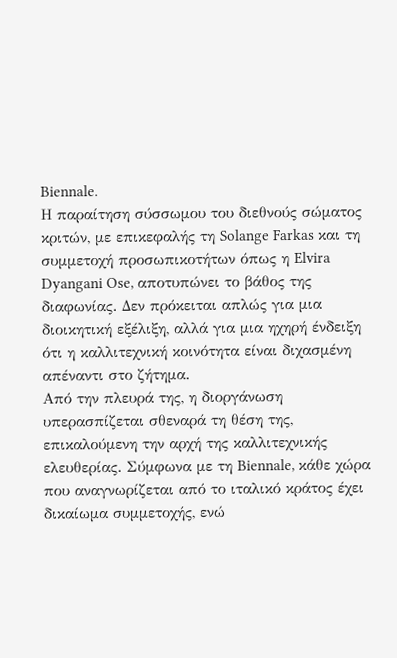Biennale.
Η παραίτηση σύσσωμου του διεθνούς σώματος κριτών, με επικεφαλής τη Solange Farkas και τη συμμετοχή προσωπικοτήτων όπως η Elvira Dyangani Ose, αποτυπώνει το βάθος της διαφωνίας. Δεν πρόκειται απλώς για μια διοικητική εξέλιξη, αλλά για μια ηχηρή ένδειξη ότι η καλλιτεχνική κοινότητα είναι διχασμένη απέναντι στο ζήτημα.
Από την πλευρά της, η διοργάνωση υπερασπίζεται σθεναρά τη θέση της, επικαλούμενη την αρχή της καλλιτεχνικής ελευθερίας. Σύμφωνα με τη Biennale, κάθε χώρα που αναγνωρίζεται από το ιταλικό κράτος έχει δικαίωμα συμμετοχής, ενώ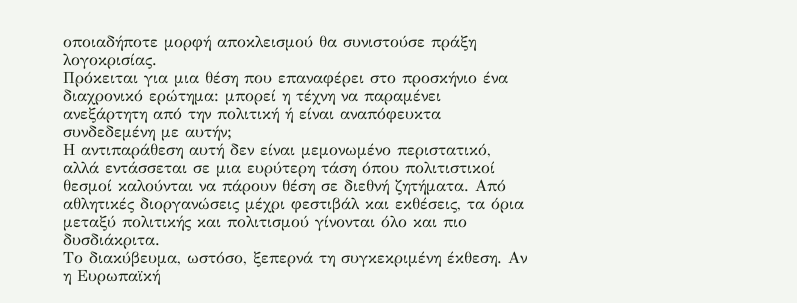οποιαδήποτε μορφή αποκλεισμού θα συνιστούσε πράξη λογοκρισίας.
Πρόκειται για μια θέση που επαναφέρει στο προσκήνιο ένα διαχρονικό ερώτημα: μπορεί η τέχνη να παραμένει ανεξάρτητη από την πολιτική ή είναι αναπόφευκτα συνδεδεμένη με αυτήν;
Η αντιπαράθεση αυτή δεν είναι μεμονωμένο περιστατικό, αλλά εντάσσεται σε μια ευρύτερη τάση όπου πολιτιστικοί θεσμοί καλούνται να πάρουν θέση σε διεθνή ζητήματα. Από αθλητικές διοργανώσεις μέχρι φεστιβάλ και εκθέσεις, τα όρια μεταξύ πολιτικής και πολιτισμού γίνονται όλο και πιο δυσδιάκριτα.
Το διακύβευμα, ωστόσο, ξεπερνά τη συγκεκριμένη έκθεση. Αν η Ευρωπαϊκή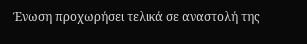Ένωση προχωρήσει τελικά σε αναστολή της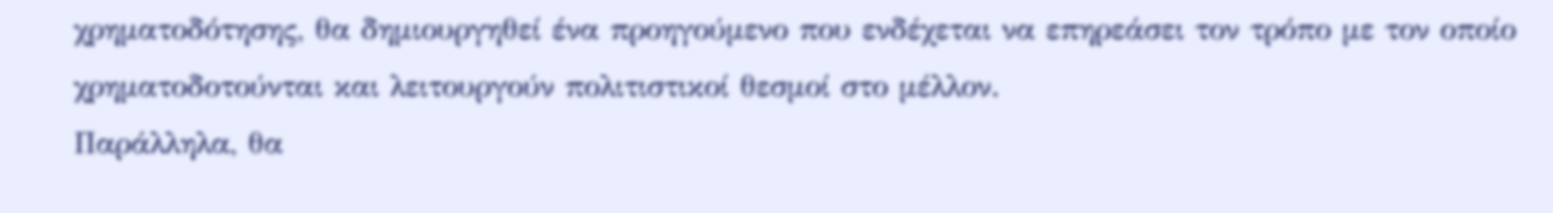χρηματοδότησης, θα δημιουργηθεί ένα προηγούμενο που ενδέχεται να επηρεάσει τον τρόπο με τον οποίο χρηματοδοτούνται και λειτουργούν πολιτιστικοί θεσμοί στο μέλλον.
Παράλληλα, θα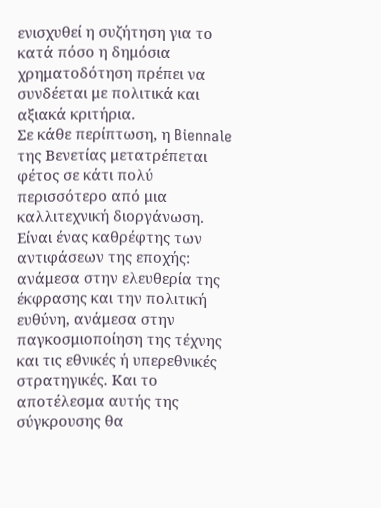ενισχυθεί η συζήτηση για το κατά πόσο η δημόσια χρηματοδότηση πρέπει να συνδέεται με πολιτικά και αξιακά κριτήρια.
Σε κάθε περίπτωση, η Biennale της Βενετίας μετατρέπεται φέτος σε κάτι πολύ περισσότερο από μια καλλιτεχνική διοργάνωση.
Είναι ένας καθρέφτης των αντιφάσεων της εποχής: ανάμεσα στην ελευθερία της έκφρασης και την πολιτική ευθύνη, ανάμεσα στην παγκοσμιοποίηση της τέχνης και τις εθνικές ή υπερεθνικές στρατηγικές. Και το αποτέλεσμα αυτής της σύγκρουσης θα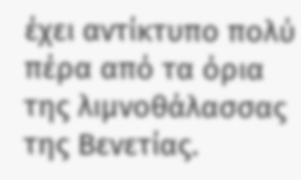έχει αντίκτυπο πολύ πέρα από τα όρια της λιμνοθάλασσας της Βενετίας.